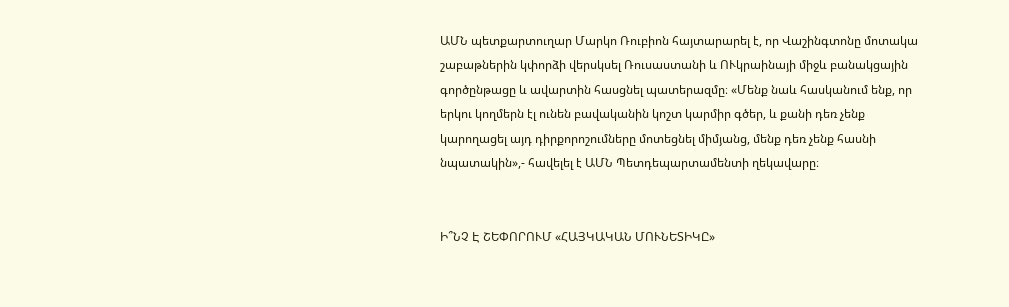ԱՄՆ պետքարտուղար Մարկո Ռուբիոն հայտարարել է, որ Վաշինգտոնը մոտակա շաբաթներին կփորձի վերսկսել Ռուսաստանի և ՈՒկրաինայի միջև բանակցային գործընթացը և ավարտին հասցնել պատերազմը։ «Մենք նաև հասկանում ենք, որ երկու կողմերն էլ ունեն բավականին կոշտ կարմիր գծեր, և քանի դեռ չենք կարողացել այդ դիրքորոշումները մոտեցնել միմյանց, մենք դեռ չենք հասնի նպատակին»,- հավելել է ԱՄՆ Պետդեպարտամենտի ղեկավարը։


Ի՞ՆՉ Է ՇԵՓՈՐՈՒՄ «ՀԱՅԿԱԿԱՆ ՄՈՒՆԵՏԻԿԸ»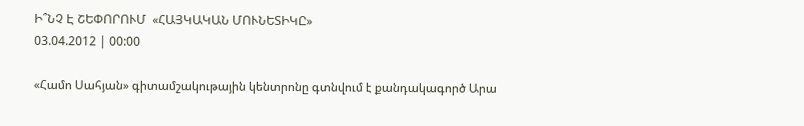Ի՞ՆՉ Է ՇԵՓՈՐՈՒՄ  «ՀԱՅԿԱԿԱՆ ՄՈՒՆԵՏԻԿԸ»
03.04.2012 | 00:00

«Համո Սահյան» գիտամշակութային կենտրոնը գտնվում է քանդակագործ Արա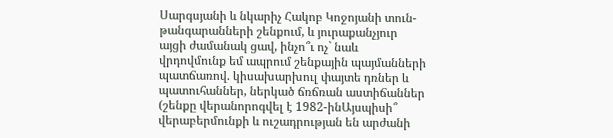Սարգսյանի և նկարիչ Հակոբ Կոջոյանի տուն-թանգարանների շենքում, և յուրաքանչյուր այցի ժամանակ ցավ, ինչո՞ւ ոչ` նաև վրդովմունք եմ ապրում շենքային պայմանների պատճառով. կիսախարխուլ փայտե դռներ և պատուհաններ, ներկած ճռճռան աստիճաններ (շենքը վերանորոգվել է 1982-ինԱյսպիսի՞ վերաբերմունքի և ուշադրության են արժանի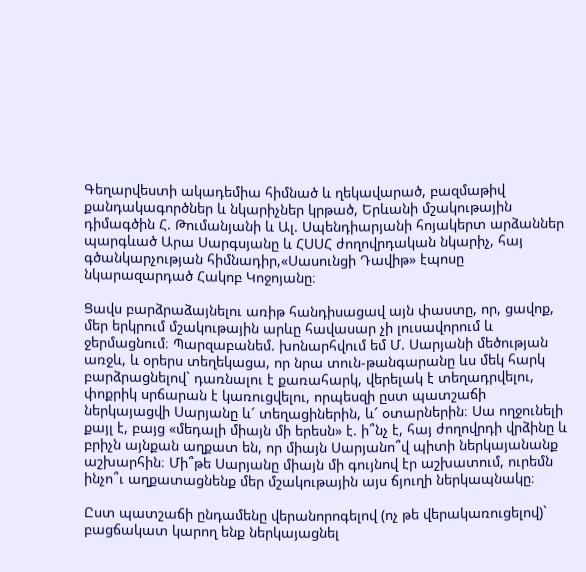Գեղարվեստի ակադեմիա հիմնած և ղեկավարած, բազմաթիվ քանդակագործներ և նկարիչներ կրթած, Երևանի մշակութային դիմագծին Հ. Թումանյանի և Ալ. Սպենդիարյանի հոյակերտ արձաններ պարգևած Արա Սարգսյանը և ՀՍՍՀ ժողովրդական նկարիչ, հայ գծանկարչության հիմնադիր,«Սասունցի Դավիթ» էպոսը նկարազարդած Հակոբ Կոջոյանը։

Ցավս բարձրաձայնելու առիթ հանդիսացավ այն փաստը, որ, ցավոք, մեր երկրում մշակութային արևը հավասար չի լուսավորում և ջերմացնում։ Պարզաբանեմ. խոնարհվում եմ Մ. Սարյանի մեծության առջև, և օրերս տեղեկացա, որ նրա տուն-թանգարանը ևս մեկ հարկ բարձրացնելով` դառնալու է քառահարկ, վերելակ է տեղադրվելու, փոքրիկ սրճարան է կառուցվելու, որպեսզի ըստ պատշաճի ներկայացվի Սարյանը և՜ տեղացիներին, և՜ օտարներին։ Սա ողջունելի քայլ է, բայց «մեդալի միայն մի երեսն» է. ի՞նչ է, հայ ժողովրդի վրձինը և բրիչն այնքան աղքատ են, որ միայն Սարյանո՞վ պիտի ներկայանանք աշխարհին։ Մի՞թե Սարյանը միայն մի գույնով էր աշխատում, ուրեմն ինչո՞ւ աղքատացնենք մեր մշակութային այս ճյուղի ներկապնակը։

Ըստ պատշաճի ընդամենը վերանորոգելով (ոչ թե վերակառուցելով)` բացճակատ կարող ենք ներկայացնել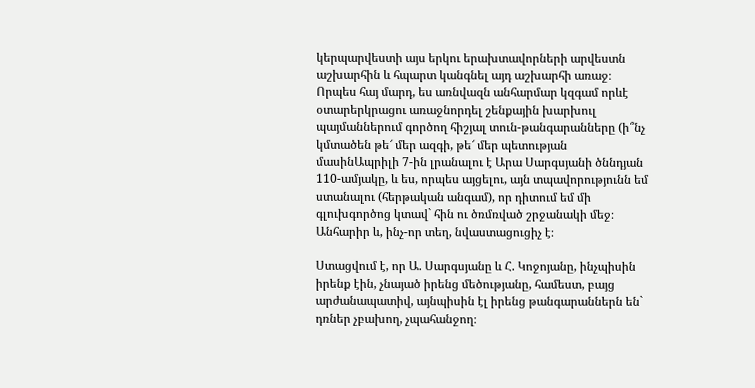կերպարվեստի այս երկու երախտավորների արվեստն աշխարհին և հպարտ կանգնել այդ աշխարհի առաջ։ Որպես հայ մարդ, ես առնվազն անհարմար կզգամ որևէ օտարերկրացու առաջնորդել շենքային խարխուլ պայմաններում գործող հիշյալ տուն-թանգարանները (ի՞նչ կմտածեն թե՜ մեր ազգի, թե՜ մեր պետության մասինԱպրիլի 7-ին լրանալու է Արա Սարգսյանի ծննդյան 110-ամյակը, և ես, որպես այցելու, այն տպավորությունն եմ ստանալու (հերթական անգամ), որ դիտում եմ մի գլուխգործոց կտավ` հին ու ծռմռված շրջանակի մեջ։ Անհարիր և, ինչ-որ տեղ, նվաստացուցիչ է։

Ստացվում է, որ Ա. Սարգսյանը և Հ. Կոջոյանը, ինչպիսին իրենք էին, չնայած իրենց մեծությանը, համեստ, բայց արժանապատիվ, այնպիսին էլ իրենց թանգարաններն են` դռներ չբախող, չպահանջող։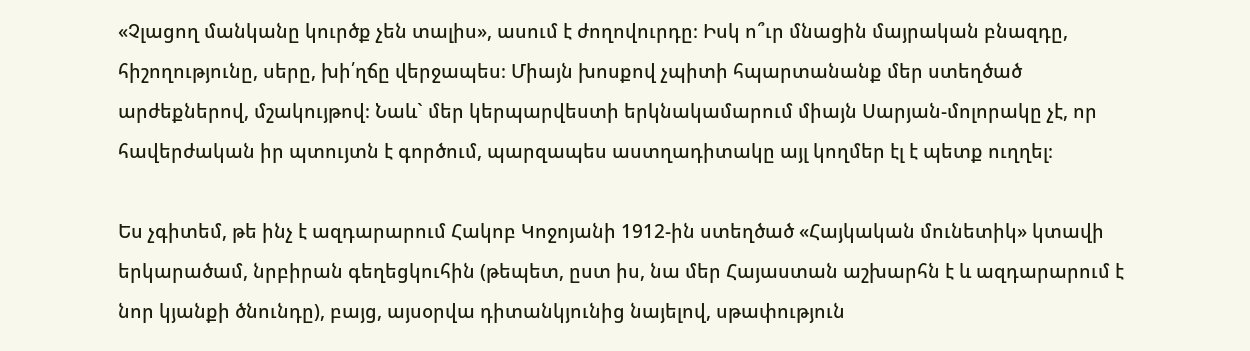«Չլացող մանկանը կուրծք չեն տալիս», ասում է ժողովուրդը։ Իսկ ո՞ւր մնացին մայրական բնազդը, հիշողությունը, սերը, խի՛ղճը վերջապես։ Միայն խոսքով չպիտի հպարտանանք մեր ստեղծած արժեքներով, մշակույթով։ Նաև` մեր կերպարվեստի երկնակամարում միայն Սարյան-մոլորակը չէ, որ հավերժական իր պտույտն է գործում, պարզապես աստղադիտակը այլ կողմեր էլ է պետք ուղղել։

Ես չգիտեմ, թե ինչ է ազդարարում Հակոբ Կոջոյանի 1912-ին ստեղծած «Հայկական մունետիկ» կտավի երկարածամ, նրբիրան գեղեցկուհին (թեպետ, ըստ իս, նա մեր Հայաստան աշխարհն է և ազդարարում է նոր կյանքի ծնունդը), բայց, այսօրվա դիտանկյունից նայելով, սթափություն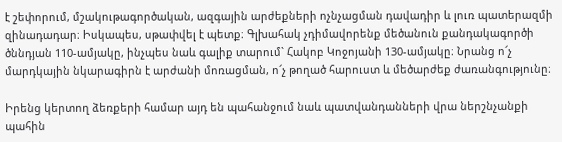է շեփորում, մշակութագործական, ազգային արժեքների ոչնչացման դավադիր և լուռ պատերազմի զինադադար։ Իսկապես, սթափվել է պետք։ Գլխահակ չդիմավորենք մեծանուն քանդակագործի ծննդյան 110-ամյակը, ինչպես նաև գալիք տարում` Հակոբ Կոջոյանի 130-ամյակը։ Նրանց ո՜չ մարդկային նկարագիրն է արժանի մոռացման, ո՜չ թողած հարուստ և մեծարժեք ժառանգությունը։

Իրենց կերտող ձեռքերի համար այդ են պահանջում նաև պատվանդանների վրա ներշնչանքի պահին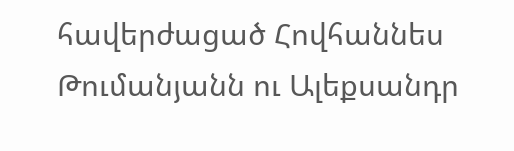հավերժացած Հովհաննես Թումանյանն ու Ալեքսանդր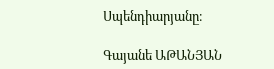Սպենդիարյանը։

Գայանե ԱԹԱՆՅԱՆ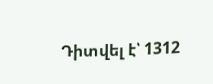Դիտվել է՝ 1312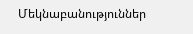Մեկնաբանություններ